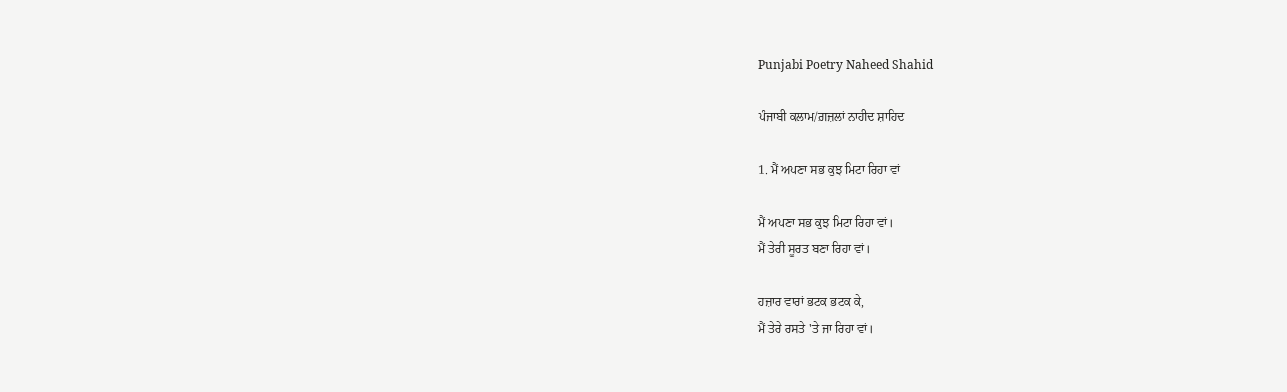Punjabi Poetry Naheed Shahid

ਪੰਜਾਬੀ ਕਲਾਮ/ਗ਼ਜ਼ਲਾਂ ਨਾਹੀਦ ਸ਼ਾਹਿਦ

1. ਮੈਂ ਅਪਣਾ ਸਭ ਕੁਝ ਮਿਟਾ ਰਿਹਾ ਵਾਂ

ਮੈਂ ਅਪਣਾ ਸਭ ਕੁਝ ਮਿਟਾ ਰਿਹਾ ਵਾਂ।
ਮੈਂ ਤੇਰੀ ਸੂਰਤ ਬਣਾ ਰਿਹਾ ਵਾਂ।

ਹਜ਼ਾਰ ਵਾਰਾਂ ਭਟਕ ਭਟਕ ਕੇ,
ਮੈਂ ਤੇਰੇ ਰਸਤੇ 'ਤੇ ਜਾ ਰਿਹਾ ਵਾਂ।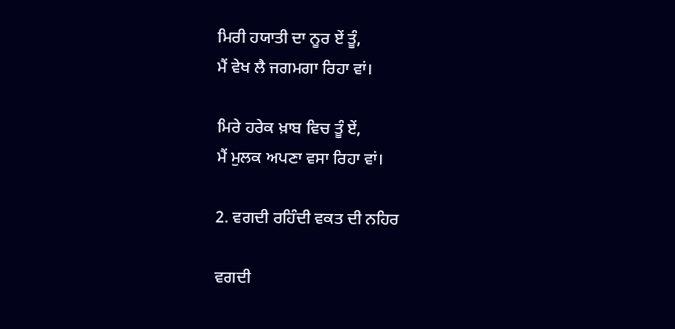ਮਿਰੀ ਹਯਾਤੀ ਦਾ ਨੂਰ ਏਂ ਤੂੰ,
ਮੈਂ ਵੇਖ ਲੈ ਜਗਮਗਾ ਰਿਹਾ ਵਾਂ।

ਮਿਰੇ ਹਰੇਕ ਖ਼ਾਬ ਵਿਚ ਤੂੰ ਏਂ,
ਮੈਂ ਮੁਲਕ ਅਪਣਾ ਵਸਾ ਰਿਹਾ ਵਾਂ।

2. ਵਗਦੀ ਰਹਿੰਦੀ ਵਕਤ ਦੀ ਨਹਿਰ

ਵਗਦੀ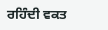ਰਹਿੰਦੀ ਵਕਤ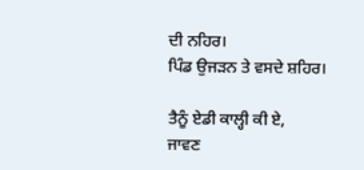ਦੀ ਨਹਿਰ।
ਪਿੰਡ ਉਜੜਨ ਤੇ ਵਸਦੇ ਸ਼ਹਿਰ।

ਤੈਨੂੰ ਏਡੀ ਕਾਲ੍ਹੀ ਕੀ ਏ,
ਜਾਵਣ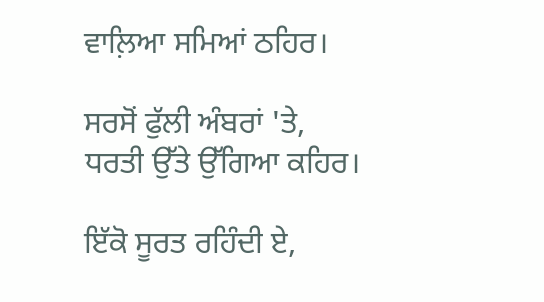ਵਾਲ਼ਿਆ ਸਮਿਆਂ ਠਹਿਰ।

ਸਰਸੋਂ ਫੁੱਲੀ ਅੰਬਰਾਂ 'ਤੇ,
ਧਰਤੀ ਉੱਤੇ ਉੱਗਿਆ ਕਹਿਰ।

ਇੱਕੋ ਸੂਰਤ ਰਹਿੰਦੀ ਏ,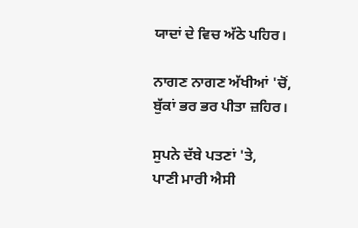ਯਾਦਾਂ ਦੇ ਵਿਚ ਅੱਠੇ ਪਹਿਰ।

ਨਾਗਣ ਨਾਗਣ ਅੱਖੀਆਂ 'ਚੋਂ,
ਬੁੱਕਾਂ ਭਰ ਭਰ ਪੀਤਾ ਜ਼ਹਿਰ।

ਸੁਪਨੇ ਦੱਬੇ ਪਤਣਾਂ 'ਤੇ,
ਪਾਣੀ ਮਾਰੀ ਐਸੀ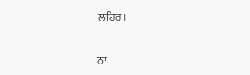ਲਹਿਰ।

ਨਾ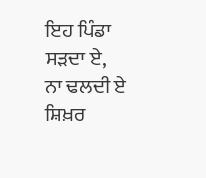ਇਹ ਪਿੰਡਾ ਸੜਦਾ ਏ,
ਨਾ ਢਲਦੀ ਏ ਸ਼ਿਖ਼ਰ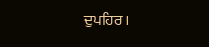ਦੁਪਹਿਰ।